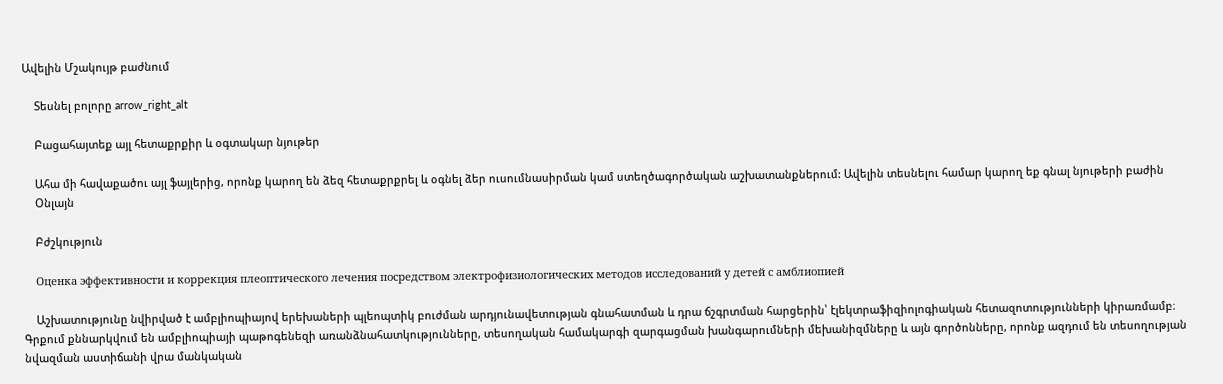Ավելին Մշակույթ բաժնում

    Տեսնել բոլորը arrow_right_alt

    Բացահայտեք այլ հետաքրքիր և օգտակար նյութեր

    Ահա մի հավաքածու այլ ֆայլերից, որոնք կարող են ձեզ հետաքրքրել և օգնել ձեր ուսումնասիրման կամ ստեղծագործական աշխատանքներում: Ավելին տեսնելու համար կարող եք գնալ նյութերի բաժին
    Օնլայն

    Բժշկություն

    Оценка эффективности и коррекция плеоптического лечения посредством электрофизиологических методов исследований у детей с амблиопией

    Աշխատությունը նվիրված է ամբլիոպիայով երեխաների պլեոպտիկ բուժման արդյունավետության գնահատման և դրա ճշգրտման հարցերին՝ էլեկտրաֆիզիոլոգիական հետազոտությունների կիրառմամբ։ Գրքում քննարկվում են ամբլիոպիայի պաթոգենեզի առանձնահատկությունները, տեսողական համակարգի զարգացման խանգարումների մեխանիզմները և այն գործոնները, որոնք ազդում են տեսողության նվազման աստիճանի վրա մանկական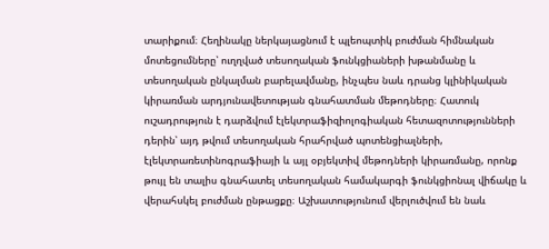տարիքում։ Հեղինակը ներկայացնում է պլեոպտիկ բուժման հիմնական մոտեցումները՝ ուղղված տեսողական ֆունկցիաների խթանմանը և տեսողական ընկալման բարելավմանը, ինչպես նաև դրանց կլինիկական կիրառման արդյունավետության գնահատման մեթոդները։ Հատուկ ուշադրություն է դարձվում էլեկտրաֆիզիոլոգիական հետազոտությունների դերին՝ այդ թվում տեսողական հրահրված պոտենցիալների, էլեկտրառետինոգրաֆիայի և այլ օբյեկտիվ մեթոդների կիրառմանը, որոնք թույլ են տալիս գնահատել տեսողական համակարգի ֆունկցիոնալ վիճակը և վերահսկել բուժման ընթացքը։ Աշխատությունում վերլուծվում են նաև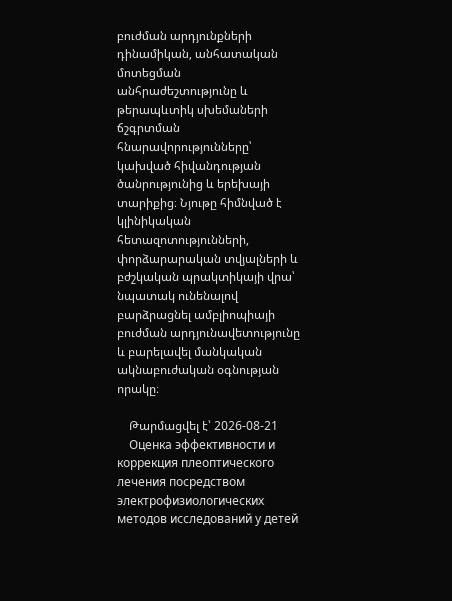բուժման արդյունքների դինամիկան, անհատական մոտեցման անհրաժեշտությունը և թերապևտիկ սխեմաների ճշգրտման հնարավորությունները՝ կախված հիվանդության ծանրությունից և երեխայի տարիքից։ Նյութը հիմնված է կլինիկական հետազոտությունների, փորձարարական տվյալների և բժշկական պրակտիկայի վրա՝ նպատակ ունենալով բարձրացնել ամբլիոպիայի բուժման արդյունավետությունը և բարելավել մանկական ակնաբուժական օգնության որակը։

    Թարմացվել է՝ 2026-08-21
    Оценка эффективности и коррекция плеоптического лечения посредством электрофизиологических методов исследований у детей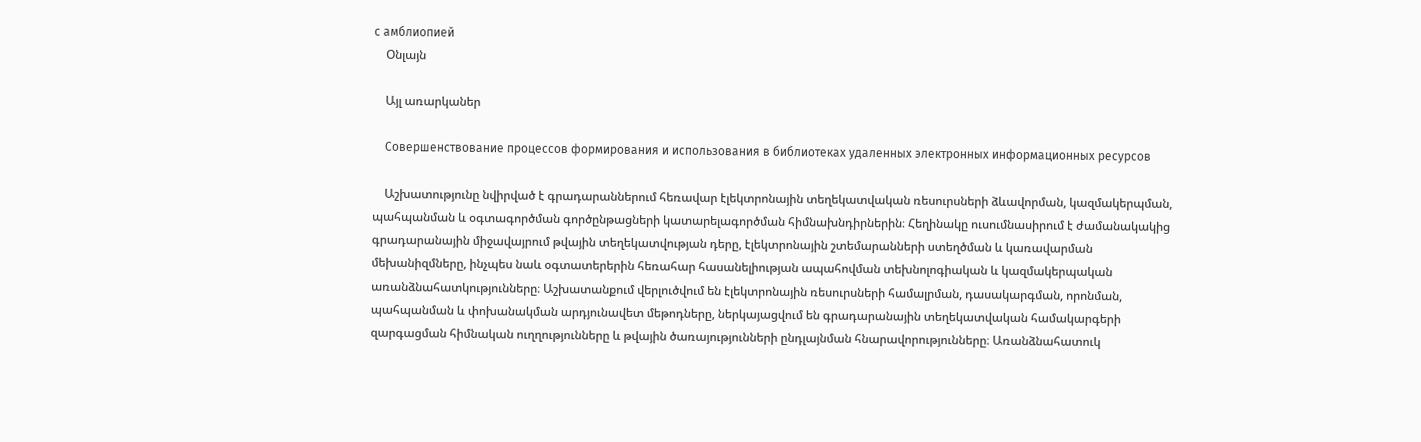с амблиопией
    Օնլայն

    Այլ առարկաներ

    Совершенствование процессов формирования и использования в библиотеках удаленных электронных информационных ресурсов

    Աշխատությունը նվիրված է գրադարաններում հեռավար էլեկտրոնային տեղեկատվական ռեսուրսների ձևավորման, կազմակերպման, պահպանման և օգտագործման գործընթացների կատարելագործման հիմնախնդիրներին։ Հեղինակը ուսումնասիրում է ժամանակակից գրադարանային միջավայրում թվային տեղեկատվության դերը, էլեկտրոնային շտեմարանների ստեղծման և կառավարման մեխանիզմները, ինչպես նաև օգտատերերին հեռահար հասանելիության ապահովման տեխնոլոգիական և կազմակերպական առանձնահատկությունները։ Աշխատանքում վերլուծվում են էլեկտրոնային ռեսուրսների համալրման, դասակարգման, որոնման, պահպանման և փոխանակման արդյունավետ մեթոդները, ներկայացվում են գրադարանային տեղեկատվական համակարգերի զարգացման հիմնական ուղղությունները և թվային ծառայությունների ընդլայնման հնարավորությունները։ Առանձնահատուկ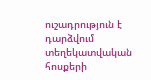ուշադրություն է դարձվում տեղեկատվական հոսքերի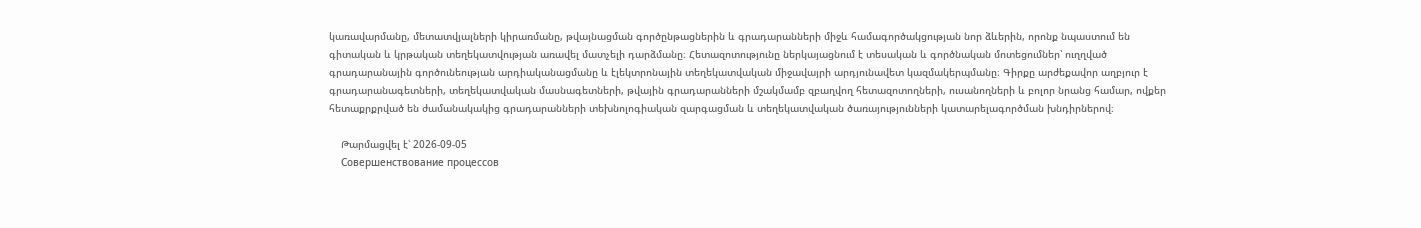կառավարմանը, մետատվյալների կիրառմանը, թվայնացման գործընթացներին և գրադարանների միջև համագործակցության նոր ձևերին, որոնք նպաստում են գիտական և կրթական տեղեկատվության առավել մատչելի դարձմանը։ Հետազոտությունը ներկայացնում է տեսական և գործնական մոտեցումներ՝ ուղղված գրադարանային գործունեության արդիականացմանը և էլեկտրոնային տեղեկատվական միջավայրի արդյունավետ կազմակերպմանը։ Գիրքը արժեքավոր աղբյուր է գրադարանագետների, տեղեկատվական մասնագետների, թվային գրադարանների մշակմամբ զբաղվող հետազոտողների, ուսանողների և բոլոր նրանց համար, ովքեր հետաքրքրված են ժամանակակից գրադարանների տեխնոլոգիական զարգացման և տեղեկատվական ծառայությունների կատարելագործման խնդիրներով։

    Թարմացվել է՝ 2026-09-05
    Совершенствование процессов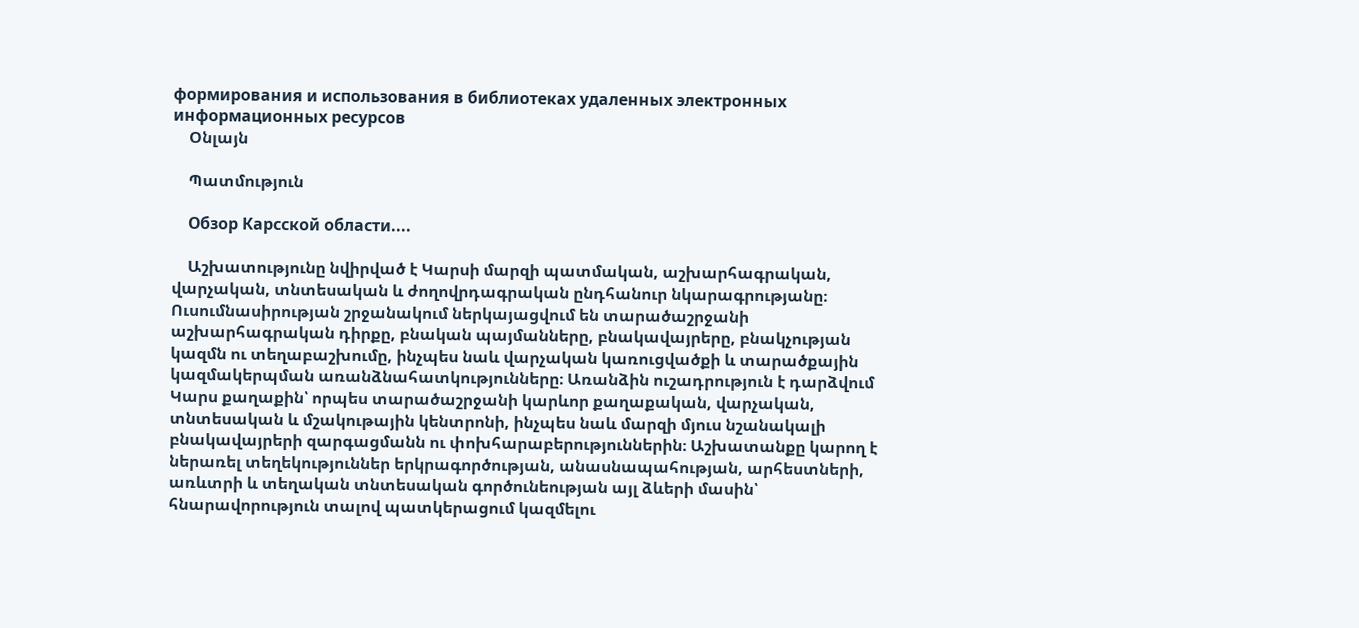формирования и использования в библиотеках удаленных электронных информационных ресурсов
    Օնլայն

    Պատմություն

    Обзор Карсской области....

    Աշխատությունը նվիրված է Կարսի մարզի պատմական, աշխարհագրական, վարչական, տնտեսական և ժողովրդագրական ընդհանուր նկարագրությանը։ Ուսումնասիրության շրջանակում ներկայացվում են տարածաշրջանի աշխարհագրական դիրքը, բնական պայմանները, բնակավայրերը, բնակչության կազմն ու տեղաբաշխումը, ինչպես նաև վարչական կառուցվածքի և տարածքային կազմակերպման առանձնահատկությունները։ Առանձին ուշադրություն է դարձվում Կարս քաղաքին՝ որպես տարածաշրջանի կարևոր քաղաքական, վարչական, տնտեսական և մշակութային կենտրոնի, ինչպես նաև մարզի մյուս նշանակալի բնակավայրերի զարգացմանն ու փոխհարաբերություններին։ Աշխատանքը կարող է ներառել տեղեկություններ երկրագործության, անասնապահության, արհեստների, առևտրի և տեղական տնտեսական գործունեության այլ ձևերի մասին՝ հնարավորություն տալով պատկերացում կազմելու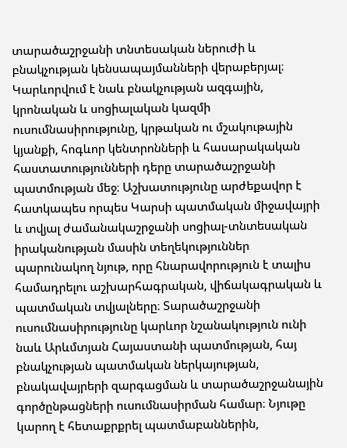տարածաշրջանի տնտեսական ներուժի և բնակչության կենսապայմանների վերաբերյալ։ Կարևորվում է նաև բնակչության ազգային, կրոնական և սոցիալական կազմի ուսումնասիրությունը, կրթական ու մշակութային կյանքի, հոգևոր կենտրոնների և հասարակական հաստատությունների դերը տարածաշրջանի պատմության մեջ։ Աշխատությունը արժեքավոր է հատկապես որպես Կարսի պատմական միջավայրի և տվյալ ժամանակաշրջանի սոցիալ-տնտեսական իրականության մասին տեղեկություններ պարունակող նյութ, որը հնարավորություն է տալիս համադրելու աշխարհագրական, վիճակագրական և պատմական տվյալները։ Տարածաշրջանի ուսումնասիրությունը կարևոր նշանակություն ունի նաև Արևմտյան Հայաստանի պատմության, հայ բնակչության պատմական ներկայության, բնակավայրերի զարգացման և տարածաշրջանային գործընթացների ուսումնասիրման համար։ Նյութը կարող է հետաքրքրել պատմաբաններին,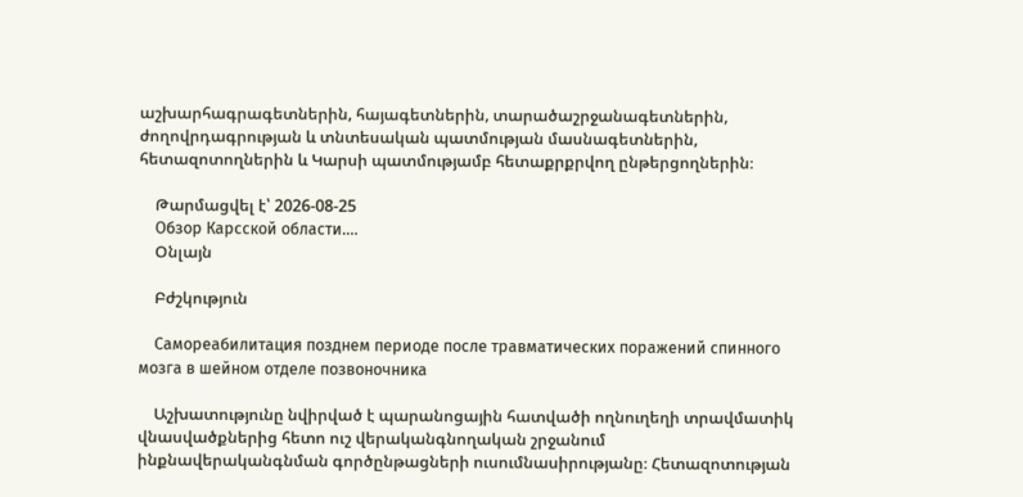աշխարհագրագետներին, հայագետներին, տարածաշրջանագետներին, ժողովրդագրության և տնտեսական պատմության մասնագետներին, հետազոտողներին և Կարսի պատմությամբ հետաքրքրվող ընթերցողներին։

    Թարմացվել է՝ 2026-08-25
    Обзор Карсской области....
    Օնլայն

    Բժշկություն

    Самореабилитация позднем периоде после травматических поражений спинного мозга в шейном отделе позвоночника

    Աշխատությունը նվիրված է պարանոցային հատվածի ողնուղեղի տրավմատիկ վնասվածքներից հետո ուշ վերականգնողական շրջանում ինքնավերականգնման գործընթացների ուսումնասիրությանը։ Հետազոտության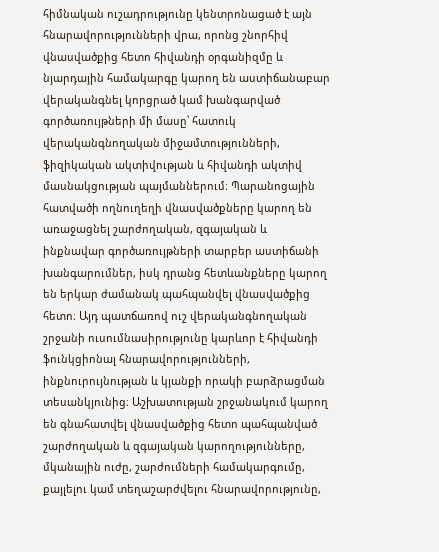հիմնական ուշադրությունը կենտրոնացած է այն հնարավորությունների վրա, որոնց շնորհիվ վնասվածքից հետո հիվանդի օրգանիզմը և նյարդային համակարգը կարող են աստիճանաբար վերականգնել կորցրած կամ խանգարված գործառույթների մի մասը՝ հատուկ վերականգնողական միջամտությունների, ֆիզիկական ակտիվության և հիվանդի ակտիվ մասնակցության պայմաններում։ Պարանոցային հատվածի ողնուղեղի վնասվածքները կարող են առաջացնել շարժողական, զգայական և ինքնավար գործառույթների տարբեր աստիճանի խանգարումներ, իսկ դրանց հետևանքները կարող են երկար ժամանակ պահպանվել վնասվածքից հետո։ Այդ պատճառով ուշ վերականգնողական շրջանի ուսումնասիրությունը կարևոր է հիվանդի ֆունկցիոնալ հնարավորությունների, ինքնուրույնության և կյանքի որակի բարձրացման տեսանկյունից։ Աշխատության շրջանակում կարող են գնահատվել վնասվածքից հետո պահպանված շարժողական և զգայական կարողությունները, մկանային ուժը, շարժումների համակարգումը, քայլելու կամ տեղաշարժվելու հնարավորությունը,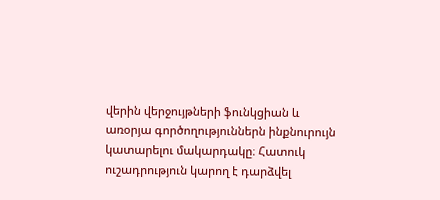վերին վերջույթների ֆունկցիան և առօրյա գործողություններն ինքնուրույն կատարելու մակարդակը։ Հատուկ ուշադրություն կարող է դարձվել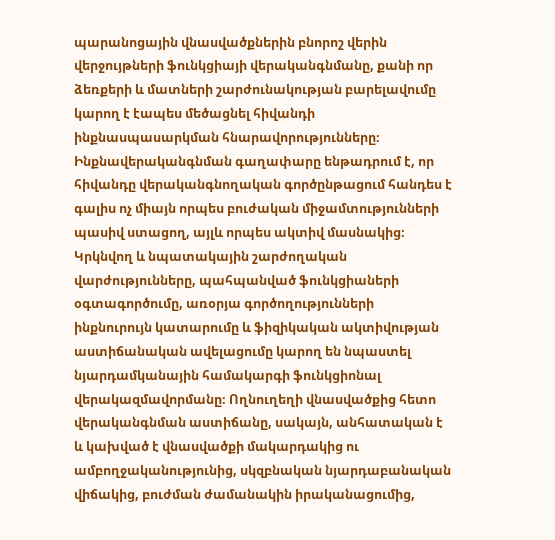պարանոցային վնասվածքներին բնորոշ վերին վերջույթների ֆունկցիայի վերականգնմանը, քանի որ ձեռքերի և մատների շարժունակության բարելավումը կարող է էապես մեծացնել հիվանդի ինքնասպասարկման հնարավորությունները։ Ինքնավերականգնման գաղափարը ենթադրում է, որ հիվանդը վերականգնողական գործընթացում հանդես է գալիս ոչ միայն որպես բուժական միջամտությունների պասիվ ստացող, այլև որպես ակտիվ մասնակից։ Կրկնվող և նպատակային շարժողական վարժությունները, պահպանված ֆունկցիաների օգտագործումը, առօրյա գործողությունների ինքնուրույն կատարումը և ֆիզիկական ակտիվության աստիճանական ավելացումը կարող են նպաստել նյարդամկանային համակարգի ֆունկցիոնալ վերակազմավորմանը։ Ողնուղեղի վնասվածքից հետո վերականգնման աստիճանը, սակայն, անհատական է և կախված է վնասվածքի մակարդակից ու ամբողջականությունից, սկզբնական նյարդաբանական վիճակից, բուժման ժամանակին իրականացումից,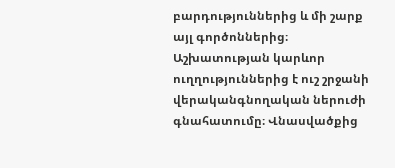բարդություններից և մի շարք այլ գործոններից։ Աշխատության կարևոր ուղղություններից է ուշ շրջանի վերականգնողական ներուժի գնահատումը։ Վնասվածքից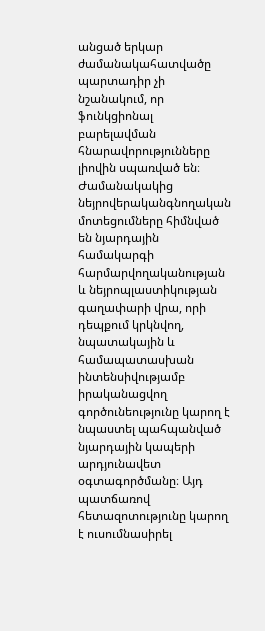անցած երկար ժամանակահատվածը պարտադիր չի նշանակում, որ ֆունկցիոնալ բարելավման հնարավորությունները լիովին սպառված են։ Ժամանակակից նեյրովերականգնողական մոտեցումները հիմնված են նյարդային համակարգի հարմարվողականության և նեյրոպլաստիկության գաղափարի վրա, որի դեպքում կրկնվող, նպատակային և համապատասխան ինտենսիվությամբ իրականացվող գործունեությունը կարող է նպաստել պահպանված նյարդային կապերի արդյունավետ օգտագործմանը։ Այդ պատճառով հետազոտությունը կարող է ուսումնասիրել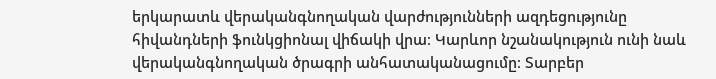երկարատև վերականգնողական վարժությունների ազդեցությունը հիվանդների ֆունկցիոնալ վիճակի վրա։ Կարևոր նշանակություն ունի նաև վերականգնողական ծրագրի անհատականացումը։ Տարբեր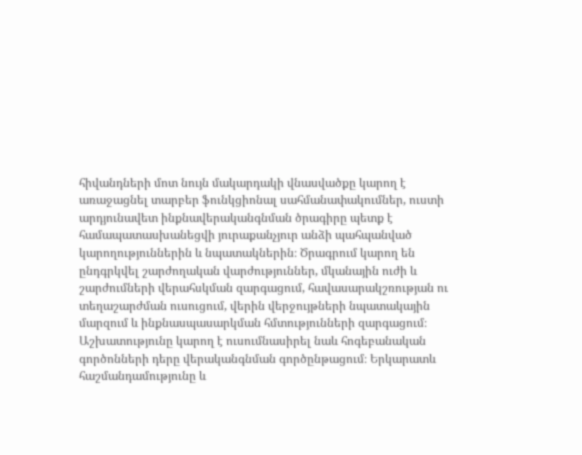հիվանդների մոտ նույն մակարդակի վնասվածքը կարող է առաջացնել տարբեր ֆունկցիոնալ սահմանափակումներ, ուստի արդյունավետ ինքնավերականգնման ծրագիրը պետք է համապատասխանեցվի յուրաքանչյուր անձի պահպանված կարողություններին և նպատակներին։ Ծրագրում կարող են ընդգրկվել շարժողական վարժություններ, մկանային ուժի և շարժումների վերահսկման զարգացում, հավասարակշռության ու տեղաշարժման ուսուցում, վերին վերջույթների նպատակային մարզում և ինքնասպասարկման հմտությունների զարգացում։ Աշխատությունը կարող է ուսումնասիրել նաև հոգեբանական գործոնների դերը վերականգնման գործընթացում։ Երկարատև հաշմանդամությունը և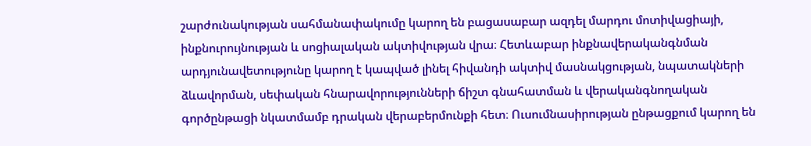շարժունակության սահմանափակումը կարող են բացասաբար ազդել մարդու մոտիվացիայի, ինքնուրույնության և սոցիալական ակտիվության վրա։ Հետևաբար ինքնավերականգնման արդյունավետությունը կարող է կապված լինել հիվանդի ակտիվ մասնակցության, նպատակների ձևավորման, սեփական հնարավորությունների ճիշտ գնահատման և վերականգնողական գործընթացի նկատմամբ դրական վերաբերմունքի հետ։ Ուսումնասիրության ընթացքում կարող են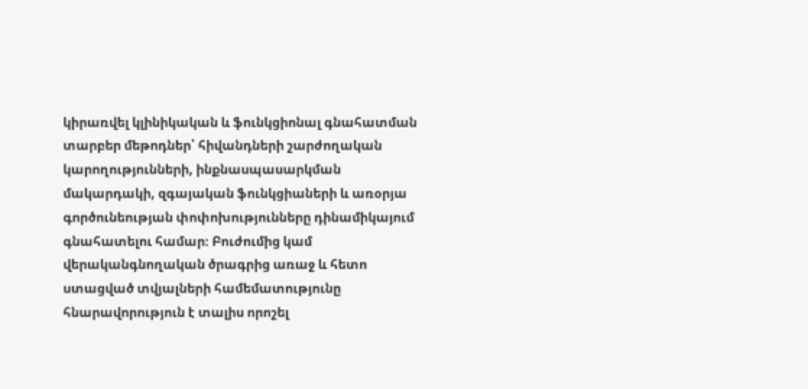կիրառվել կլինիկական և ֆունկցիոնալ գնահատման տարբեր մեթոդներ՝ հիվանդների շարժողական կարողությունների, ինքնասպասարկման մակարդակի, զգայական ֆունկցիաների և առօրյա գործունեության փոփոխությունները դինամիկայում գնահատելու համար։ Բուժումից կամ վերականգնողական ծրագրից առաջ և հետո ստացված տվյալների համեմատությունը հնարավորություն է տալիս որոշել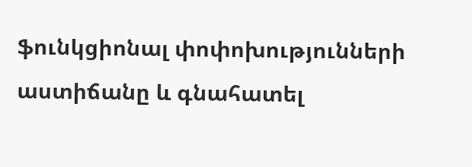ֆունկցիոնալ փոփոխությունների աստիճանը և գնահատել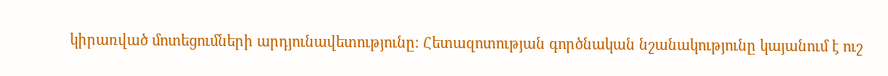կիրառված մոտեցումների արդյունավետությունը։ Հետազոտության գործնական նշանակությունը կայանում է ուշ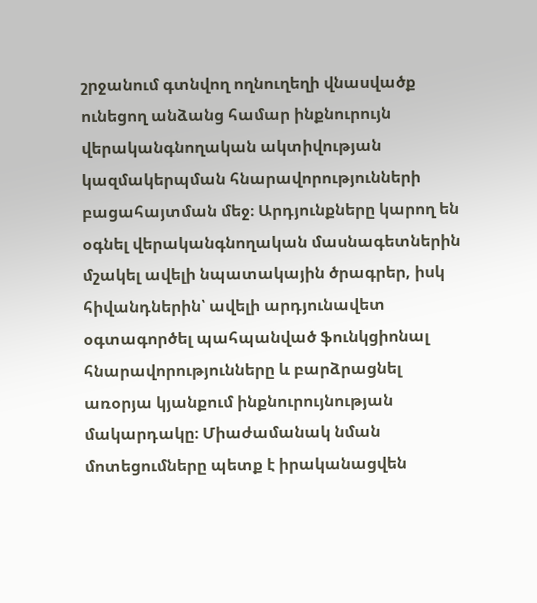շրջանում գտնվող ողնուղեղի վնասվածք ունեցող անձանց համար ինքնուրույն վերականգնողական ակտիվության կազմակերպման հնարավորությունների բացահայտման մեջ։ Արդյունքները կարող են օգնել վերականգնողական մասնագետներին մշակել ավելի նպատակային ծրագրեր, իսկ հիվանդներին՝ ավելի արդյունավետ օգտագործել պահպանված ֆունկցիոնալ հնարավորությունները և բարձրացնել առօրյա կյանքում ինքնուրույնության մակարդակը։ Միաժամանակ նման մոտեցումները պետք է իրականացվեն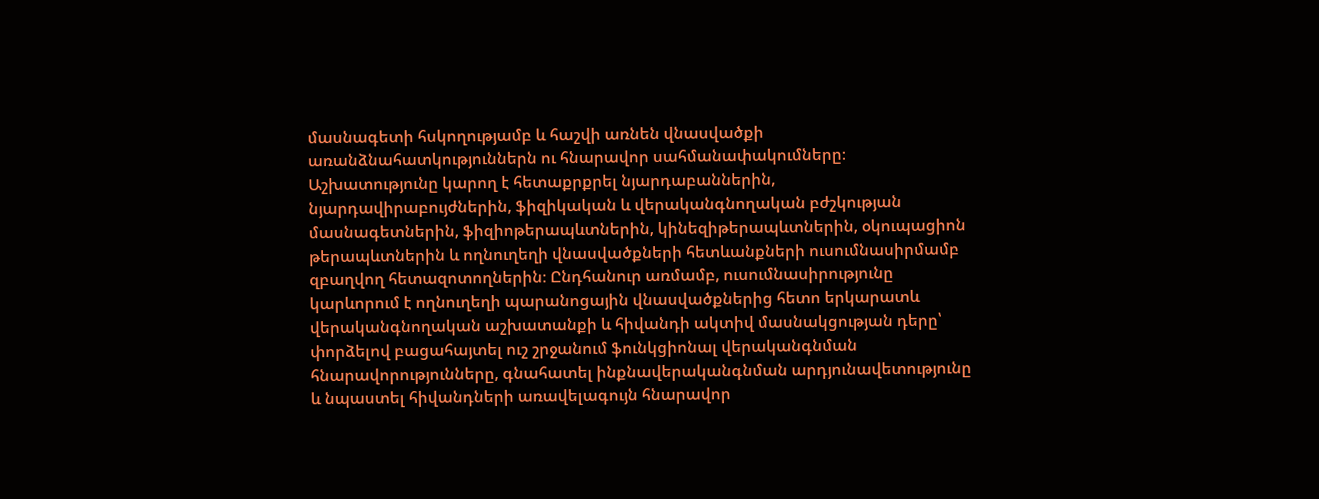մասնագետի հսկողությամբ և հաշվի առնեն վնասվածքի առանձնահատկություններն ու հնարավոր սահմանափակումները։ Աշխատությունը կարող է հետաքրքրել նյարդաբաններին, նյարդավիրաբույժներին, ֆիզիկական և վերականգնողական բժշկության մասնագետներին, ֆիզիոթերապևտներին, կինեզիթերապևտներին, օկուպացիոն թերապևտներին և ողնուղեղի վնասվածքների հետևանքների ուսումնասիրմամբ զբաղվող հետազոտողներին։ Ընդհանուր առմամբ, ուսումնասիրությունը կարևորում է ողնուղեղի պարանոցային վնասվածքներից հետո երկարատև վերականգնողական աշխատանքի և հիվանդի ակտիվ մասնակցության դերը՝ փորձելով բացահայտել ուշ շրջանում ֆունկցիոնալ վերականգնման հնարավորությունները, գնահատել ինքնավերականգնման արդյունավետությունը և նպաստել հիվանդների առավելագույն հնարավոր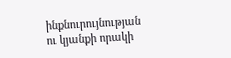ինքնուրույնության ու կյանքի որակի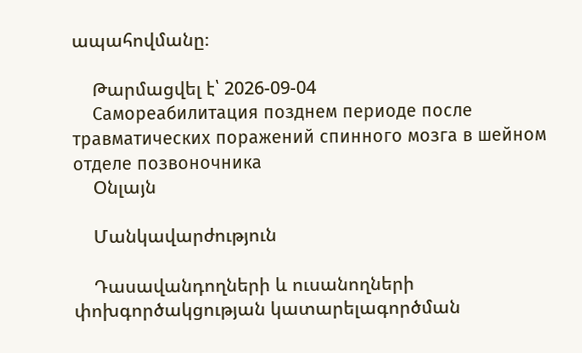ապահովմանը։

    Թարմացվել է՝ 2026-09-04
    Самореабилитация позднем периоде после травматических поражений спинного мозга в шейном отделе позвоночника
    Օնլայն

    Մանկավարժություն

    Դասավանդողների և ուսանողների փոխգործակցության կատարելագործման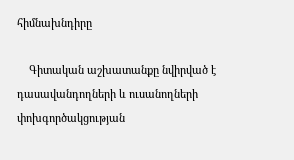հիմնախնդիրը

    Գիտական աշխատանքը նվիրված է դասավանդողների և ուսանողների փոխգործակցության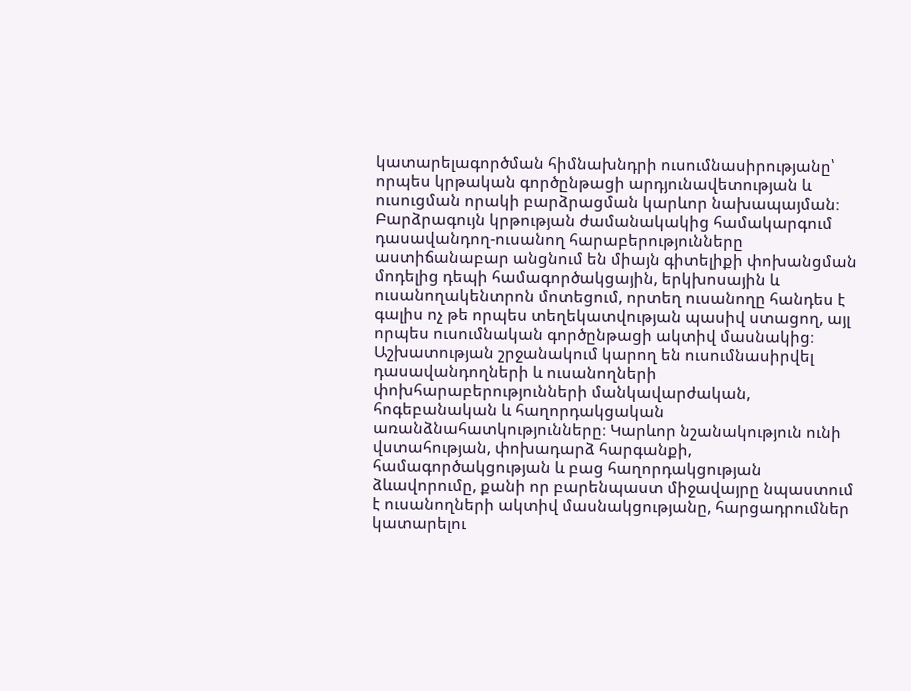կատարելագործման հիմնախնդրի ուսումնասիրությանը՝ որպես կրթական գործընթացի արդյունավետության և ուսուցման որակի բարձրացման կարևոր նախապայման։ Բարձրագույն կրթության ժամանակակից համակարգում դասավանդող-ուսանող հարաբերությունները աստիճանաբար անցնում են միայն գիտելիքի փոխանցման մոդելից դեպի համագործակցային, երկխոսային և ուսանողակենտրոն մոտեցում, որտեղ ուսանողը հանդես է գալիս ոչ թե որպես տեղեկատվության պասիվ ստացող, այլ որպես ուսումնական գործընթացի ակտիվ մասնակից։ Աշխատության շրջանակում կարող են ուսումնասիրվել դասավանդողների և ուսանողների փոխհարաբերությունների մանկավարժական, հոգեբանական և հաղորդակցական առանձնահատկությունները։ Կարևոր նշանակություն ունի վստահության, փոխադարձ հարգանքի, համագործակցության և բաց հաղորդակցության ձևավորումը, քանի որ բարենպաստ միջավայրը նպաստում է ուսանողների ակտիվ մասնակցությանը, հարցադրումներ կատարելու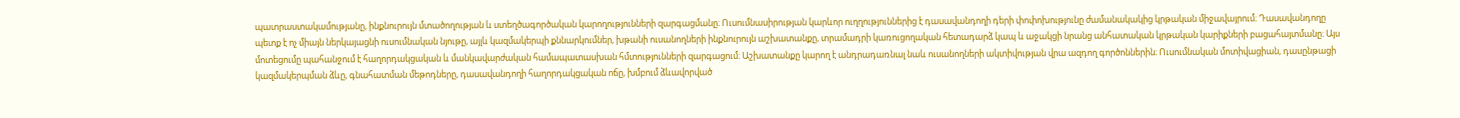պատրաստակամությանը, ինքնուրույն մտածողության և ստեղծագործական կարողությունների զարգացմանը։ Ուսումնասիրության կարևոր ուղղություններից է դասավանդողի դերի փոփոխությունը ժամանակակից կրթական միջավայրում։ Դասավանդողը պետք է ոչ միայն ներկայացնի ուսումնական նյութը, այլև կազմակերպի քննարկումներ, խթանի ուսանողների ինքնուրույն աշխատանքը, տրամադրի կառուցողական հետադարձ կապ և աջակցի նրանց անհատական կրթական կարիքների բացահայտմանը։ Այս մոտեցումը պահանջում է հաղորդակցական և մանկավարժական համապատասխան հմտությունների զարգացում։ Աշխատանքը կարող է անդրադառնալ նաև ուսանողների ակտիվության վրա ազդող գործոններին։ Ուսումնական մոտիվացիան, դասընթացի կազմակերպման ձևը, գնահատման մեթոդները, դասավանդողի հաղորդակցական ոճը, խմբում ձևավորված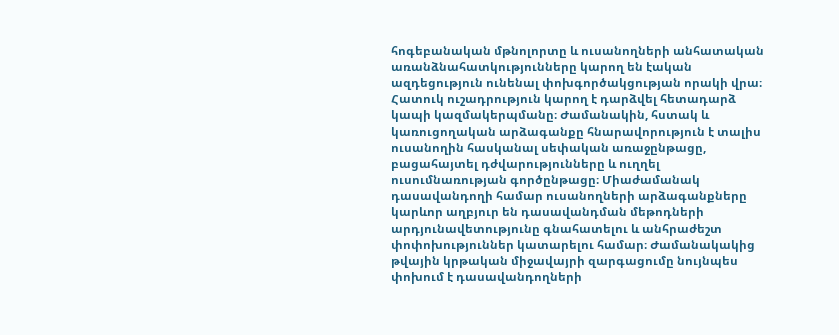հոգեբանական մթնոլորտը և ուսանողների անհատական առանձնահատկությունները կարող են էական ազդեցություն ունենալ փոխգործակցության որակի վրա։ Հատուկ ուշադրություն կարող է դարձվել հետադարձ կապի կազմակերպմանը։ Ժամանակին, հստակ և կառուցողական արձագանքը հնարավորություն է տալիս ուսանողին հասկանալ սեփական առաջընթացը, բացահայտել դժվարությունները և ուղղել ուսումնառության գործընթացը։ Միաժամանակ դասավանդողի համար ուսանողների արձագանքները կարևոր աղբյուր են դասավանդման մեթոդների արդյունավետությունը գնահատելու և անհրաժեշտ փոփոխություններ կատարելու համար։ Ժամանակակից թվային կրթական միջավայրի զարգացումը նույնպես փոխում է դասավանդողների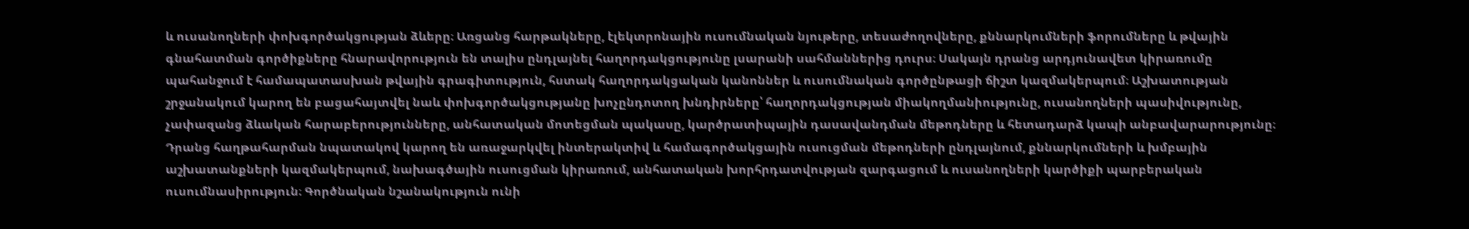և ուսանողների փոխգործակցության ձևերը։ Առցանց հարթակները, էլեկտրոնային ուսումնական նյութերը, տեսաժողովները, քննարկումների ֆորումները և թվային գնահատման գործիքները հնարավորություն են տալիս ընդլայնել հաղորդակցությունը լսարանի սահմաններից դուրս։ Սակայն դրանց արդյունավետ կիրառումը պահանջում է համապատասխան թվային գրագիտություն, հստակ հաղորդակցական կանոններ և ուսումնական գործընթացի ճիշտ կազմակերպում։ Աշխատության շրջանակում կարող են բացահայտվել նաև փոխգործակցությանը խոչընդոտող խնդիրները՝ հաղորդակցության միակողմանիությունը, ուսանողների պասիվությունը, չափազանց ձևական հարաբերությունները, անհատական մոտեցման պակասը, կարծրատիպային դասավանդման մեթոդները և հետադարձ կապի անբավարարությունը։ Դրանց հաղթահարման նպատակով կարող են առաջարկվել ինտերակտիվ և համագործակցային ուսուցման մեթոդների ընդլայնում, քննարկումների և խմբային աշխատանքների կազմակերպում, նախագծային ուսուցման կիրառում, անհատական խորհրդատվության զարգացում և ուսանողների կարծիքի պարբերական ուսումնասիրություն։ Գործնական նշանակություն ունի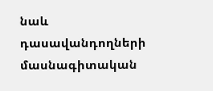նաև դասավանդողների մասնագիտական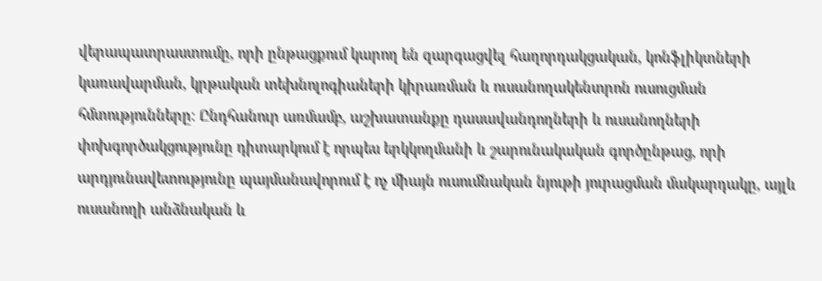վերապատրաստումը, որի ընթացքում կարող են զարգացվել հաղորդակցական, կոնֆլիկտների կառավարման, կրթական տեխնոլոգիաների կիրառման և ուսանողակենտրոն ուսուցման հմտությունները։ Ընդհանուր առմամբ, աշխատանքը դասավանդողների և ուսանողների փոխգործակցությունը դիտարկում է որպես երկկողմանի և շարունակական գործընթաց, որի արդյունավետությունը պայմանավորում է ոչ միայն ուսումնական նյութի յուրացման մակարդակը, այլև ուսանողի անձնական և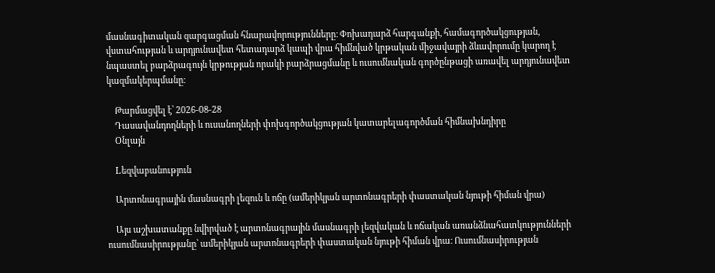մասնագիտական զարգացման հնարավորությունները։ Փոխադարձ հարգանքի, համագործակցության, վստահության և արդյունավետ հետադարձ կապի վրա հիմնված կրթական միջավայրի ձևավորումը կարող է նպաստել բարձրագույն կրթության որակի բարձրացմանը և ուսումնական գործընթացի առավել արդյունավետ կազմակերպմանը։

    Թարմացվել է՝ 2026-08-28
    Դասավանդողների և ուսանողների փոխգործակցության կատարելագործման հիմնախնդիրը
    Օնլայն

    Lեզվաբանություն

    Արտոնագրային մասնագրի լեզուն և ոճը (ամերիկյան արտոնագրերի փաստական նյութի հիման վրա)

    Այս աշխատանքը նվիրված է արտոնագրային մասնագրի լեզվական և ոճական առանձնահատկությունների ուսումնասիրությանը՝ ամերիկյան արտոնագրերի փաստական նյութի հիման վրա։ Ուսումնասիրության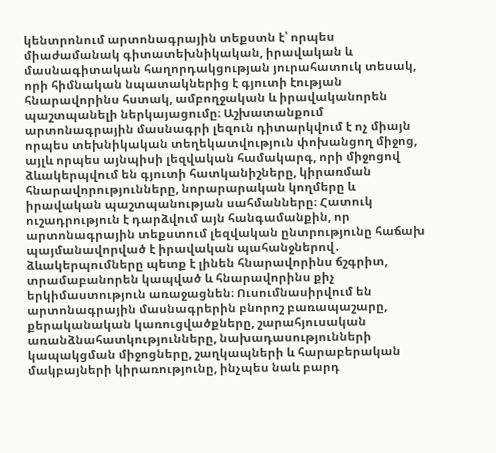կենտրոնում արտոնագրային տեքստն է՝ որպես միաժամանակ գիտատեխնիկական, իրավական և մասնագիտական հաղորդակցության յուրահատուկ տեսակ, որի հիմնական նպատակներից է գյուտի էության հնարավորինս հստակ, ամբողջական և իրավականորեն պաշտպանելի ներկայացումը։ Աշխատանքում արտոնագրային մասնագրի լեզուն դիտարկվում է ոչ միայն որպես տեխնիկական տեղեկատվություն փոխանցող միջոց, այլև որպես այնպիսի լեզվական համակարգ, որի միջոցով ձևակերպվում են գյուտի հատկանիշները, կիրառման հնարավորությունները, նորարարական կողմերը և իրավական պաշտպանության սահմանները։ Հատուկ ուշադրություն է դարձվում այն հանգամանքին, որ արտոնագրային տեքստում լեզվական ընտրությունը հաճախ պայմանավորված է իրավական պահանջներով․ ձևակերպումները պետք է լինեն հնարավորինս ճշգրիտ, տրամաբանորեն կապված և հնարավորինս քիչ երկիմաստություն առաջացնեն։ Ուսումնասիրվում են արտոնագրային մասնագրերին բնորոշ բառապաշարը, քերականական կառուցվածքները, շարահյուսական առանձնահատկությունները, նախադասությունների կապակցման միջոցները, շաղկապների և հարաբերական մակբայների կիրառությունը, ինչպես նաև բարդ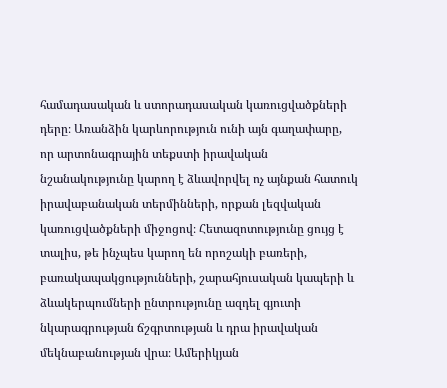համադասական և ստորադասական կառուցվածքների դերը։ Առանձին կարևորություն ունի այն գաղափարը, որ արտոնագրային տեքստի իրավական նշանակությունը կարող է ձևավորվել ոչ այնքան հատուկ իրավաբանական տերմինների, որքան լեզվական կառուցվածքների միջոցով։ Հետազոտությունը ցույց է տալիս, թե ինչպես կարող են որոշակի բառերի, բառակապակցությունների, շարահյուսական կապերի և ձևակերպումների ընտրությունը ազդել գյուտի նկարագրության ճշգրտության և դրա իրավական մեկնաբանության վրա։ Ամերիկյան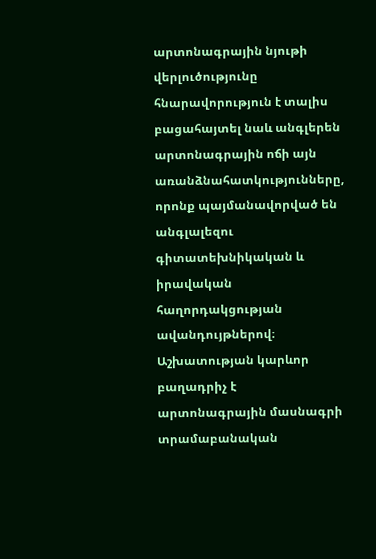արտոնագրային նյութի վերլուծությունը հնարավորություն է տալիս բացահայտել նաև անգլերեն արտոնագրային ոճի այն առանձնահատկությունները, որոնք պայմանավորված են անգլալեզու գիտատեխնիկական և իրավական հաղորդակցության ավանդույթներով։ Աշխատության կարևոր բաղադրիչ է արտոնագրային մասնագրի տրամաբանական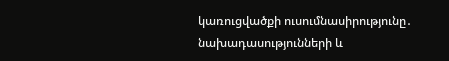կառուցվածքի ուսումնասիրությունը․ նախադասությունների և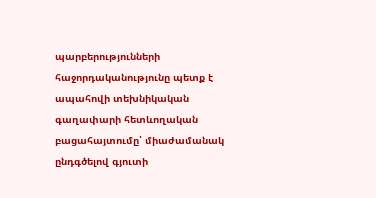պարբերությունների հաջորդականությունը պետք է ապահովի տեխնիկական գաղափարի հետևողական բացահայտումը՝ միաժամանակ ընդգծելով գյուտի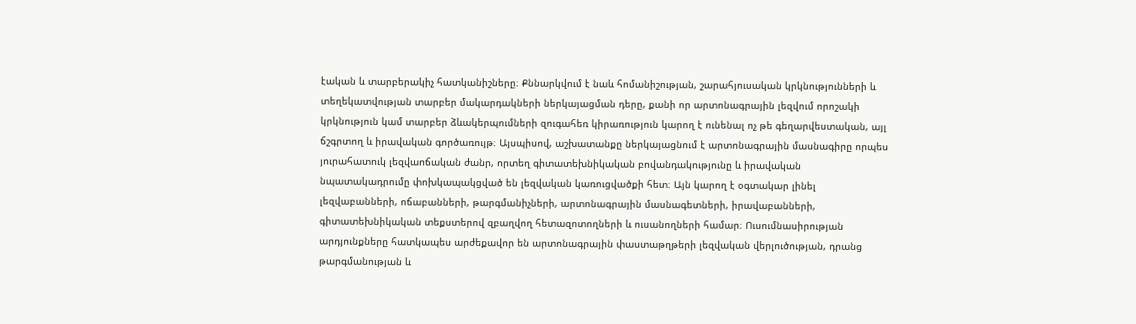էական և տարբերակիչ հատկանիշները։ Քննարկվում է նաև հոմանիշության, շարահյուսական կրկնությունների և տեղեկատվության տարբեր մակարդակների ներկայացման դերը, քանի որ արտոնագրային լեզվում որոշակի կրկնություն կամ տարբեր ձևակերպումների զուգահեռ կիրառություն կարող է ունենալ ոչ թե գեղարվեստական, այլ ճշգրտող և իրավական գործառույթ։ Այսպիսով, աշխատանքը ներկայացնում է արտոնագրային մասնագիրը որպես յուրահատուկ լեզվաոճական ժանր, որտեղ գիտատեխնիկական բովանդակությունը և իրավական նպատակադրումը փոխկապակցված են լեզվական կառուցվածքի հետ։ Այն կարող է օգտակար լինել լեզվաբանների, ոճաբանների, թարգմանիչների, արտոնագրային մասնագետների, իրավաբանների, գիտատեխնիկական տեքստերով զբաղվող հետազոտողների և ուսանողների համար։ Ուսումնասիրության արդյունքները հատկապես արժեքավոր են արտոնագրային փաստաթղթերի լեզվական վերլուծության, դրանց թարգմանության և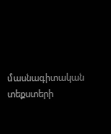մասնագիտական տեքստերի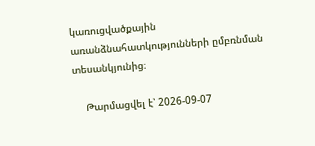կառուցվածքային առանձնահատկությունների ըմբռնման տեսանկյունից։

    Թարմացվել է՝ 2026-09-07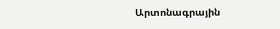Արտոնագրային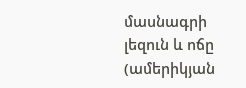մասնագրի լեզուն և ոճը (ամերիկյան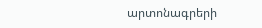արտոնագրերի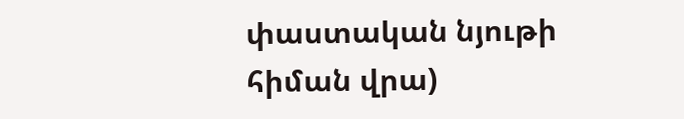փաստական նյութի հիման վրա)